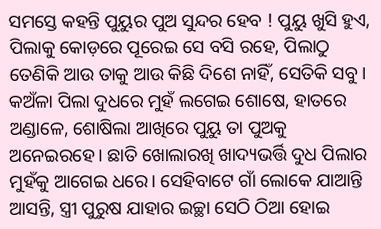ସମସ୍ତେ କହନ୍ତି ପୁୟୁର ପୁଅ ସୁନ୍ଦର ହେବ ! ପୁୟୁ ଖୁସି ହୁଏ, ପିଲାକୁ କୋଡ଼ରେ ପୂରେଇ ସେ ବସି ରହେ, ପିଲାଠୁ ତେଣିକି ଆଉ ତାକୁ ଆଉ କିଛି ଦିଶେ ନାହିଁ, ସେତିକି ସବୁ। କଅଁଳା ପିଲା ଦୁଧରେ ମୁହଁ ଲଗେଇ ଶୋଷେ, ହାତରେ ଅଣ୍ଡାଳେ, ଶୋଷିଲା ଆଖିରେ ପୁୟୁ ତା ପୁଅକୁ ଅନେଇରହେ। ଛାତି ଖୋଲାରଖି ଖାଦ୍ୟଭର୍ତ୍ତି ଦୁଧ ପିଲାର ମୁହଁକୁ ଆଗେଇ ଧରେ। ସେହିବାଟେ ଗାଁ ଲୋକେ ଯାଆନ୍ତି ଆସନ୍ତି, ସ୍ତ୍ରୀ ପୁରୁଷ ଯାହାର ଇଚ୍ଛା ସେଠି ଠିଆ ହୋଇ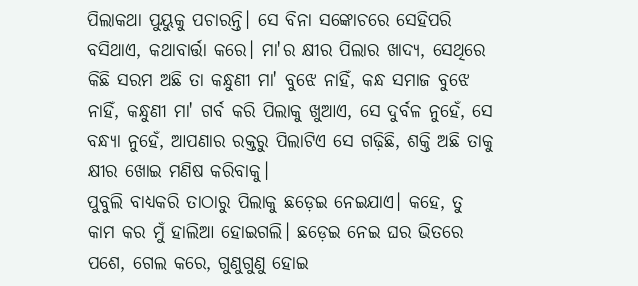ପିଲାକଥା ପୁୟୁକୁ ପଚାରନ୍ତି। ସେ ବିନା ସଙ୍କୋଚରେ ସେହିପରି ବସିଥାଏ, କଥାବାର୍ତ୍ତା କରେ। ମା'ର କ୍ଷୀର ପିଲାର ଖାଦ୍ୟ, ସେଥିରେ କିଛି ସରମ ଅଛି ତା କନ୍ଧୁଣୀ ମା' ବୁଝେ ନାହିଁ, କନ୍ଧ ସମାଜ ବୁଝେ ନାହିଁ, କନ୍ଧୁଣୀ ମା' ଗର୍ବ କରି ପିଲାକୁ ଖୁଆଏ, ସେ ଦୁର୍ବଳ ନୁହେଁ, ସେ ବନ୍ଧ୍ୟା ନୁହେଁ, ଆପଣାର ରକ୍ତରୁ ପିଲାଟିଏ ସେ ଗଢ଼ିଛି, ଶକ୍ତି ଅଛି ତାକୁ କ୍ଷୀର ଖୋଇ ମଣିଷ କରିବାକୁ।
ପୁବୁଲି ବାଧ୍ୟକରି ତାଠାରୁ ପିଲାକୁ ଛଡ଼େଇ ନେଇଯାଏ। କହେ, ତୁ କାମ କର ମୁଁ ହାଲିଆ ହୋଇଗଲି। ଛଡ଼େଇ ନେଇ ଘର ଭିତରେ ପଶେ, ଗେଲ କରେ, ଗୁଣୁଗୁଣୁ ହୋଇ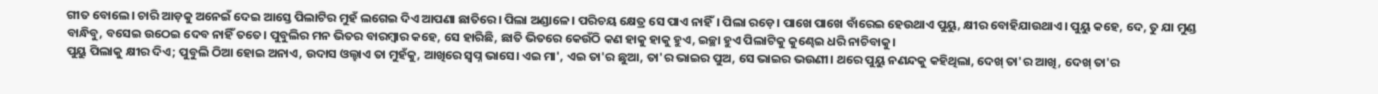ଗୀତ ବୋଲେ। ଚାରି ଆଡ଼କୁ ଅନେଇଁ ଦେଇ ଆସ୍ତେ ପିଲାଟିର ମୁହଁ ଲଗେଇ ଦିଏ ଆପଣା ଛାତିରେ। ପିଲା ଅଣ୍ଡାଳେ। ପରିଚୟ କ୍ଷେତ୍ର ସେ ପାଏ ନାହିଁ। ପିଲା ରଡ଼େ। ପାଖେ ପାଖେ ବାଁରେଇ ହେଉଥାଏ ପୁୟୁ, କ୍ଷୀର ବୋହିଯାଉଥାଏ। ପୁୟୁ କହେ, ଦେ, ତୁ ଯା ମୁଣ୍ଡ ବାନ୍ଧିବୁ, ବସେଇ ଉଠେଇ ଦେବ ନାହିଁ ତତେ। ପୁବୁଲିର ମନ ଭିତର ବାରମ୍ବାର କହେ, ସେ ହାରିଛି, ଛାତି ଭିତରେ କେଉଁଠି କଣ ହାକୁ ହାକୁ ହୁଏ, ଇଚ୍ଛା ହୁଏ ପିଲାଟିକୁ କୁଣ୍ଢେଇ ଧରି ନାଚିବାକୁ।
ପୁୟୁ ପିଲାକୁ କ୍ଷୀର ଦିଏ; ପୁବୁଲି ଠିଆ ହୋଇ ଅନାଏ, ଉଦାସ ଓଲ୍ହାଏ ତା ମୁହଁକୁ, ଆଖିରେ ସ୍ବପ୍ନ ଭାସେ। ଏଇ ମା', ଏଇ ତା'ର ଛୁଆ, ତା'ର ଭାଇର ପୁଅ, ସେ ଭାଇର ଭଉଣୀ। ଥରେ ପୁୟୁ ନଣନ୍ଦକୁ କହିଥିଲା, ଦେଖ୍ ତା'ର ଆଖି, ଦେଖ୍ ତା'ର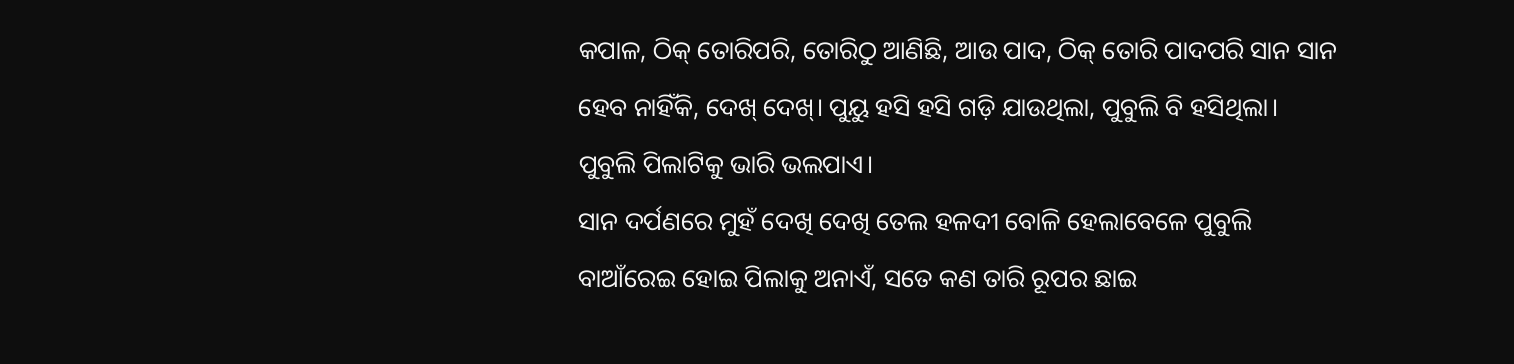କପାଳ, ଠିକ୍ ତୋରିପରି, ତୋରିଠୁ ଆଣିଛି, ଆଉ ପାଦ, ଠିକ୍ ତୋରି ପାଦପରି ସାନ ସାନ ହେବ ନାହିଁକି, ଦେଖ୍ ଦେଖ୍। ପୁୟୁ ହସି ହସି ଗଡ଼ି ଯାଉଥିଲା, ପୁବୁଲି ବି ହସିଥିଲା।
ପୁବୁଲି ପିଲାଟିକୁ ଭାରି ଭଲପାଏ।
ସାନ ଦର୍ପଣରେ ମୁହଁ ଦେଖି ଦେଖି ତେଲ ହଳଦୀ ବୋଳି ହେଲାବେଳେ ପୁବୁଲି ବାଆଁରେଇ ହୋଇ ପିଲାକୁ ଅନାଏଁ, ସତେ କଣ ତାରି ରୂପର ଛାଇ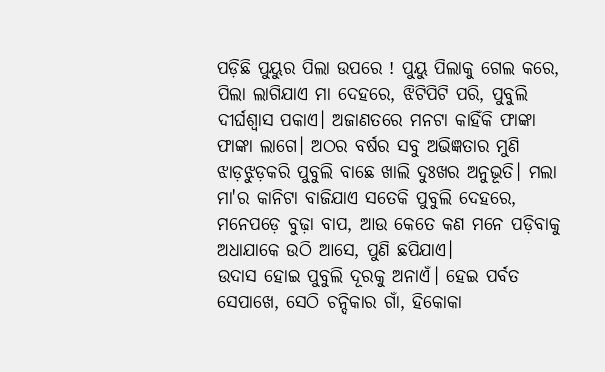ପଡ଼ିଛି ପୁୟୁର ପିଲା ଉପରେ ! ପୁୟୁ ପିଲାକୁ ଗେଲ କରେ, ପିଲା ଲାଗିଯାଏ ମା ଦେହରେ, ଝିଟିପିଟି ପରି, ପୁବୁଲି ଦୀର୍ଘଶ୍ଵାସ ପକାଏ। ଅଜାଣତରେ ମନଟା କାହିଁକି ଫାଙ୍କା ଫାଙ୍କା ଲାଗେ। ଅଠର ବର୍ଷର ସବୁ ଅଭିଜ୍ଞତାର ମୁଣି ଝାଡ଼ଝୁଡ଼କରି ପୁବୁଲି ବାଛେ ଖାଲି ଦୁଃଖର ଅନୁଭୂତି। ମଲା ମା'ର କାନିଟା ବାଜିଯାଏ ସତେକି ପୁବୁଲି ଦେହରେ, ମନେପଡ଼େ ବୁଢ଼ା ବାପ, ଆଉ କେତେ କଣ ମନେ ପଡ଼ିବାକୁ ଅଧାଯାକେ ଉଠି ଆସେ, ପୁଣି ଛପିଯାଏ।
ଉଦାସ ହୋଇ ପୁବୁଲି ଦୂରକୁ ଅନାଏଁ। ହେଇ ପର୍ବତ ସେପାଖେ, ସେଠି ଚନ୍ଦିକାର ଗାଁ, ହିକୋକା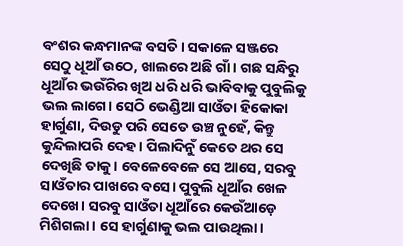ବଂଶର କନ୍ଧମାନଙ୍କ ବସତି। ସକାଳେ ସଞ୍ଜରେ ସେଠୁ ଧୂଆଁ ଉଠେ, ଖାଲରେ ଅଛି ଗାଁ। ଗଛ ସନ୍ଧିରୁ ଧୂଆଁର ଭଉଁରିର ଖିଅ ଧରି ଧରି ଭାବିବାକୁ ପୁବୁଲିକୁ ଭଲ ଲାଗେ। ସେଠି ଭେଣ୍ଡିଆ ସାଓଁତା ହିକୋକା ହାର୍ଗୁଣା, ଦିଉଡୁ ପରି ସେତେ ଉଞ୍ଚ ନୁହେଁ, କିନ୍ତୁ କୁନ୍ଦିଲାପରି ଦେହ। ପିଲାଦିନୁଁ କେତେ ଥର ସେ ଦେଖିଛି ତାକୁ। ବେଳେବେଳେ ସେ ଆସେ, ସରବୁ ସାଓଁତାର ପାଖରେ ବସେ। ପୁବୁଲି ଧୂଆଁର ଖେଳ ଦେଖେ। ସରବୁ ସାଓଁତା ଧୂଆଁରେ କେଉଁଆଡ଼େ ମିଶିଗଲା। ସେ ହାର୍ଗୁଣାକୁ ଭଲ ପାଉଥିଲା।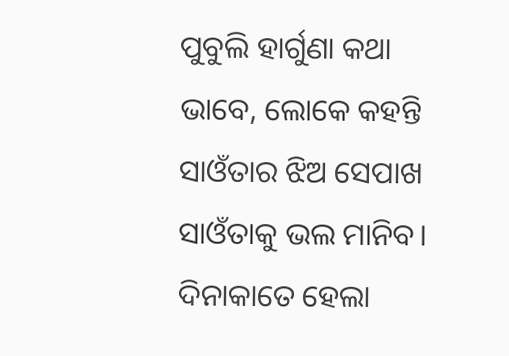ପୁବୁଲି ହାର୍ଗୁଣା କଥା ଭାବେ, ଲୋକେ କହନ୍ତି ସାଓଁତାର ଝିଅ ସେପାଖ ସାଓଁତାକୁ ଭଲ ମାନିବ। ଦିନାକାତେ ହେଲା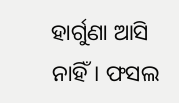ହାର୍ଗୁଣା ଆସି ନାହିଁ। ଫସଲ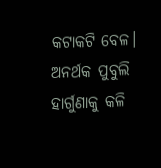କଟାକଟି ବେଳ। ଅନର୍ଥକ ପୁବୁଲି ହାର୍ଗୁଣାକୁ କଳି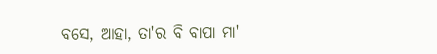ବସେ, ଆହା, ତା'ର ବି ବାପା ମା'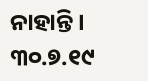ନାହାନ୍ତି।
୩୦.୭.୧୯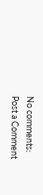No comments:
Post a Comment